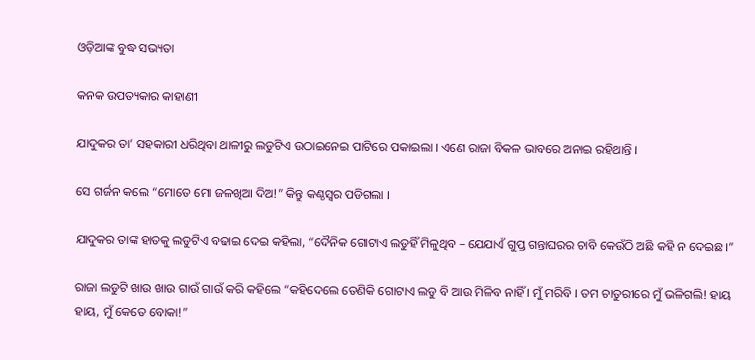ଓଡ଼ିଆଙ୍କ ବୁଦ୍ଧ ସଭ୍ୟତା

କନକ ଉପତ୍ୟକାର କାହାଣୀ

ଯାଦୁକର ତା’ ସହକାରୀ ଧରିଥିବା ଥାଳୀରୁ ଲଡୁଟିଏ ଉଠାଇନେଇ ପାଟିରେ ପକାଇଲା । ଏଣେ ରାଜା ବିକଳ ଭାବରେ ଅନାଇ ରହିଥାନ୍ତି ।

ସେ ଗର୍ଜନ କଲେ “ମୋତେ ମୋ ଜଳଖିଆ ଦିଅ!” କିନ୍ତୁ କଣ୍ଠସ୍ୱର ପଡିଗଲା ।

ଯାଦୁକର ତାଙ୍କ ହାତକୁ ଲଡୁଟିଏ ବଢାଇ ଦେଇ କହିଲା, “ଦୈନିକ ଗୋଟାଏ ଲଡୁହିଁ ମିଳୁଥିବ – ଯେଯାଏଁ ଗୁପ୍ତ ଗନ୍ତାଘରର ଚାବି କେଉଁଠି ଅଛି କହି ନ ଦେଇଛ ।”

ରାଜା ଲଡୁଟି ଖାଉ ଖାଉ ଗାଉଁ ଗାଉଁ କରି କହିଲେ “କହିଦେଲେ ତେଣିକି ଗୋଟାଏ ଲଡୁ ବି ଆଉ ମିଳିବ ନାହିଁ । ମୁଁ ମରିବି । ତମ ଚାତୁରୀରେ ମୁଁ ଭଳିଗଲି! ହାୟ ହାୟ, ମୁଁ କେତେ ବୋକା!”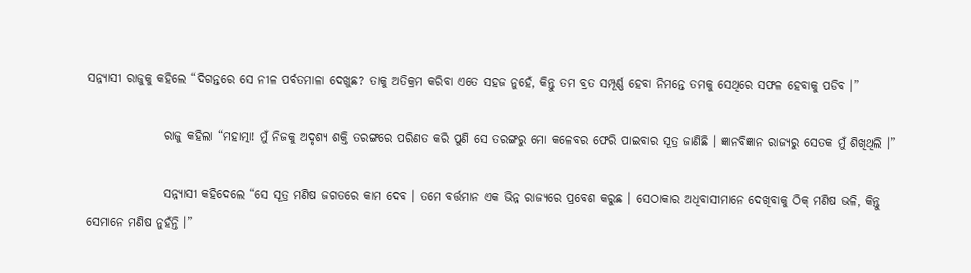ସନ୍ନ୍ୟାସୀ ରାଜୁକୁ କହିଲେ “ଦିଗନ୍ତରେ ସେ ନୀଳ ପର୍ବତମାଳା ଦେଖୁଛ? ତାକୁ ଅତିକ୍ରମ କରିବା ଏତେ ସହଜ ନୁହେଁ, କିନ୍ତୁ ତମ ବ୍ରତ ସମ୍ପୂର୍ଣ୍ଣ ହେବା ନିମନ୍ତେ ତମକୁ ସେଥିରେ ସଫଳ ହେବାକୁ ପଡିବ ।”

                ରାଜୁ କହିଲା “ମହାତ୍ମା! ମୁଁ ନିଜକୁ ଅଦୃଶ୍ୟ ଶକ୍ତି ତରଙ୍ଗରେ ପରିଣତ କରି ପୁଣି ସେ ତରଙ୍ଗରୁ ମୋ କଳେବର ଫେରି ପାଇବାର ସୂତ୍ର ଜାଣିଛି । ଜ୍ଞାନବିଜ୍ଞାନ ରାଜ୍ୟରୁ ସେତକ ମୁଁ ଶିଖିଥିଲି ।”

                ସନ୍ନ୍ୟାସୀ କହିଦେଲେ “ସେ ସୂତ୍ର ମଣିଷ ଜଗତରେ କାମ ଦେବ । ତମେ ବର୍ତ୍ତମାନ ଏକ ଭିନ୍ନ ରାଜ୍ୟରେ ପ୍ରବେଶ କରୁଛ । ସେଠାକାର ଅଧିବାସୀମାନେ ଦେଖିବାକୁ ଠିକ୍ ମଣିଷ ଭଳି, କିନ୍ତୁ ସେମାନେ ମଣିଷ ନୁହଁନ୍ତି ।”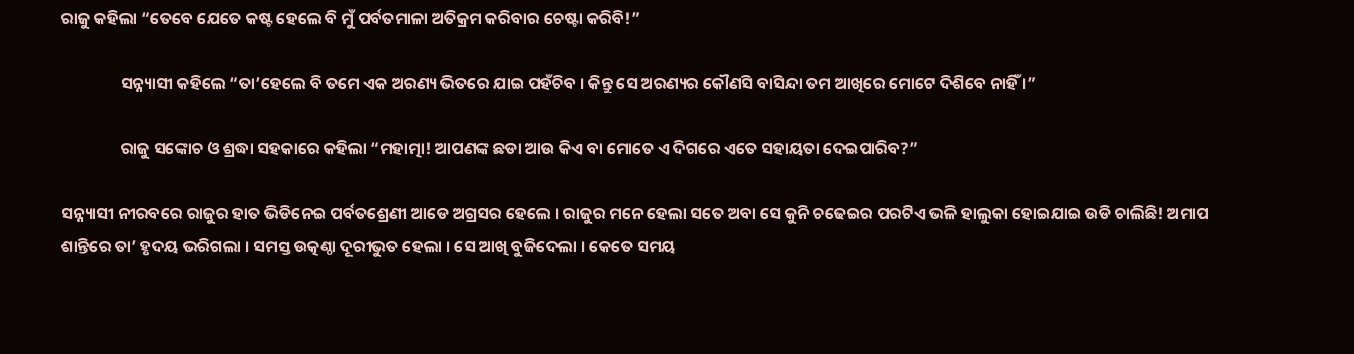ରାଜୁ କହିଲା “ତେବେ ଯେତେ କଷ୍ଟ ହେଲେ ବି ମୁଁ ପର୍ବତମାଳା ଅତିକ୍ରମ କରିବାର ଚେଷ୍ଟା କରିବି!”

                ସନ୍ନ୍ୟାସୀ କହିଲେ “ତା’ହେଲେ ବି ତମେ ଏକ ଅରଣ୍ୟ ଭିତରେ ଯାଇ ପହଁଚିବ । କିନ୍ତୁ ସେ ଅରଣ୍ୟର କୌଣସି ବାସିନ୍ଦା ତମ ଆଖିରେ ମୋଟେ ଦିଶିବେ ନାହିଁ ।”

                ରାଜୁ ସଙ୍କୋଚ ଓ ଶ୍ରଦ୍ଧା ସହକାରେ କହିଲା “ମହାତ୍ମା! ଆପଣଙ୍କ ଛଡା ଆଉ କିଏ ବା ମୋତେ ଏ ଦିଗରେ ଏତେ ସହାୟତା ଦେଇପାରିବ?”

ସନ୍ନ୍ୟାସୀ ନୀରବରେ ରାଜୁର ହାତ ଭିଡିନେଇ ପର୍ବତଶ୍ରେଣୀ ଆଡେ ଅଗ୍ରସର ହେଲେ । ରାଜୁର ମନେ ହେଲା ସତେ ଅବା ସେ କୁନି ଚଢେଇର ପରଟିଏ ଭଳି ହାଲୁକା ହୋଇଯାଇ ଉଡି ଚାଲିଛି! ଅମାପ ଶାନ୍ତିରେ ତା’ ହୃଦୟ ଭରିଗଲା । ସମସ୍ତ ଉତ୍କଣ୍ଠା ଦୂରୀଭୁତ ହେଲା । ସେ ଆଖି ବୁଜିଦେଲା । କେତେ ସମୟ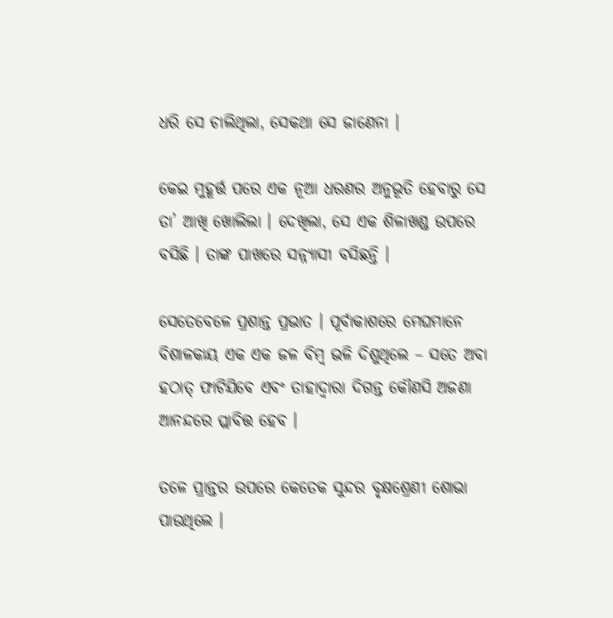ଧରି ସେ ଚାଲିଥିଲା, ସେକଥା ସେ ଜାଣେନା ।

କେଇ ମୁହୂର୍ତ୍ତ ପରେ ଏକ ନୂଆ ଧରଣର ଅନୁଭୂତି ହେବାରୁ ସେ ତା’ ଆଖି ଖୋଲିଲା । ଦେଖିଲା, ସେ ଏକ ଶିଳାଖଣ୍ଡ ଉପରେ ବସିଛି । ତାଙ୍କ ପାଖରେ ସନ୍ନ୍ୟାସୀ ବସିଛନ୍ତି ।

ସେତେବେଳେ ପ୍ରଶାନ୍ତ ପ୍ରଭାତ । ପୂର୍ବାକାଶରେ ମେଘମାନେ ବିଶାଳକାୟ ଏକ ଏକ ଜଳ ବିମ୍ବ ଭଳି ଦିଶୁଥିଲେ – ସତେ ଅବା ହଠାତ୍ ଫାଟିଯିବେ ଏବଂ ତାହାଦ୍ୱାରା ଦିଗନ୍ତ କୌଣସି ଅଜଣା ଆନନ୍ଦରେ ପ୍ଲାବିତ୍ତ ହେବ ।

ତଳେ ପ୍ରାନ୍ତର ଉପରେ କେତେକ ସୁନ୍ଦର ବୃକ୍ଷଶ୍ରେଣୀ ଶୋଭା ପାଉଥିଲେ ।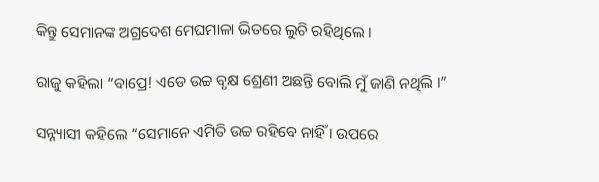କିନ୍ତୁ ସେମାନଙ୍କ ଅଗ୍ରଦେଶ ମେଘମାଳା ଭିତରେ ଲୁଚି ରହିଥିଲେ ।

ରାଜୁ କହିଲା “ବାପ୍ରେ! ଏଡେ ଉଚ୍ଚ ବୃକ୍ଷ ଶ୍ରେଣୀ ଅଛନ୍ତି ବୋଲି ମୁଁ ଜାଣି ନଥିଲି ।”

ସନ୍ନ୍ୟାସୀ କହିଲେ “ସେମାନେ ଏମିତି ଉଚ୍ଚ ରହିବେ ନାହିଁ । ଉପରେ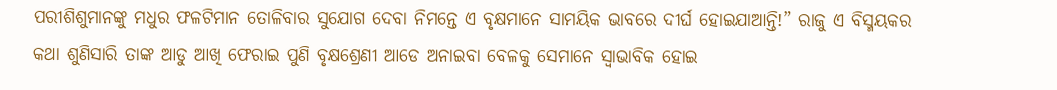ପରୀଶିଶୁମାନଙ୍କୁ ମଧୁର ଫଳଟିମାନ ତୋଳିବାର ସୁଯୋଗ ଦେବା ନିମନ୍ତେ ଏ ବୃକ୍ଷମାନେ ସାମୟିକ ଭାବରେ ଦୀର୍ଘ ହୋଇଯାଆନ୍ତି!” ରାଜୁ ଏ ବିସ୍ମୟକର କଥା ଶୁଣିସାରି ତାଙ୍କ ଆଡୁ ଆଖି ଫେରାଇ ପୁଣି ବୃକ୍ଷଶ୍ରେଣୀ ଆଡେ ଅନାଇବା ବେଳକୁ ସେମାନେ ସ୍ୱାଭାବିକ ହୋଇ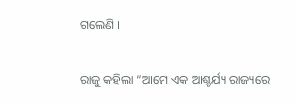ଗଲେଣି ।

ରାଜୁ କହିଲା “ଆମେ ଏକ ଆଶ୍ଚର୍ଯ୍ୟ ରାଜ୍ୟରେ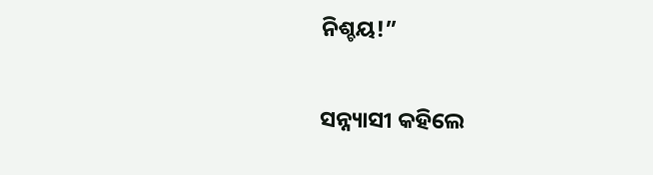ନିଶ୍ଚୟ!”

ସନ୍ନ୍ୟାସୀ କହିଲେ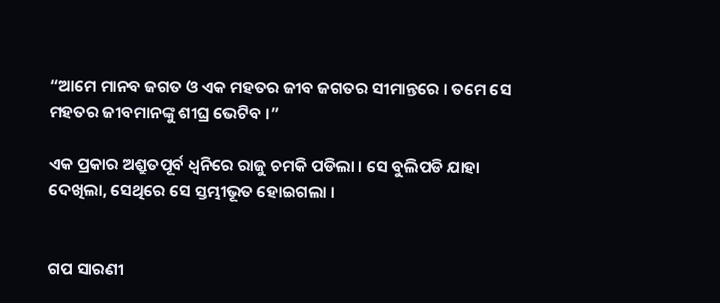“ଆମେ ମାନବ ଜଗତ ଓ ଏକ ମହତର ଜୀବ ଜଗତର ସୀମାନ୍ତରେ । ତମେ ସେ ମହତର ଜୀବମାନଙ୍କୁ ଶୀଘ୍ର ଭେଟିବ ।”

ଏକ ପ୍ରକାର ଅଶ୍ରୁତପୂର୍ବ ଧ୍ୱନିରେ ରାଜୁ ଚମକି ପଡିଲା । ସେ ବୁଲିପଡି ଯାହା ଦେଖିଲା, ସେଥିରେ ସେ ସ୍ତମ୍ଭୀଭୂତ ହୋଇଗଲା ।


ଗପ ସାରଣୀ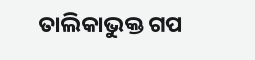ତାଲିକାଭୁକ୍ତ ଗପ